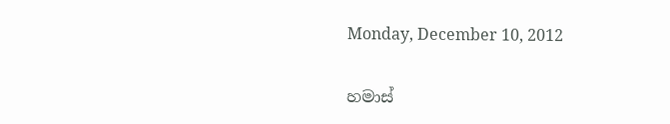Monday, December 10, 2012

හමාස්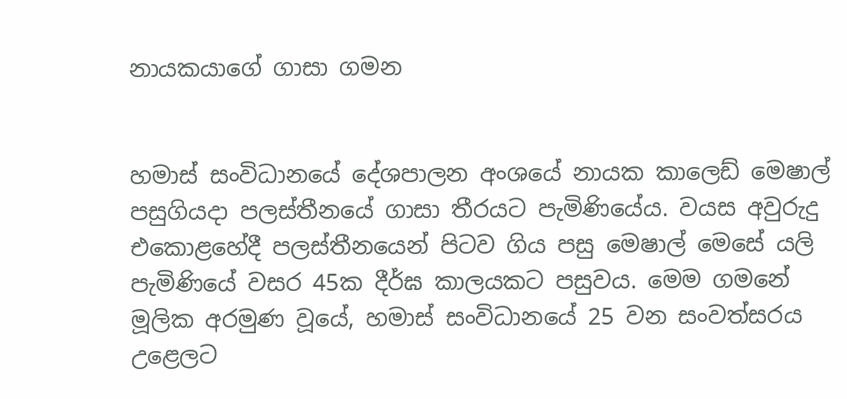නායකයාගේ ගාසා ගමන


හමාස් සංවිධානයේ දේශපාලන අංශයේ නායක කාලෙඩ් මෙෂාල් පසුගියදා පලස්තීනයේ ගාසා තීරයට පැමිණියේය. වයස අවුරුදු එකොළහේදී පලස්තීනයෙන් පිටව ගිය පසු මෙෂාල් මෙසේ යලි පැමිණියේ වසර 45ක දීර්ඝ කාලයකට පසුවය. මෙම ගමනේ මූලික අරමුණ වූයේ, හමාස් සංවිධානයේ 25 වන සංවත්සරය උළෙලට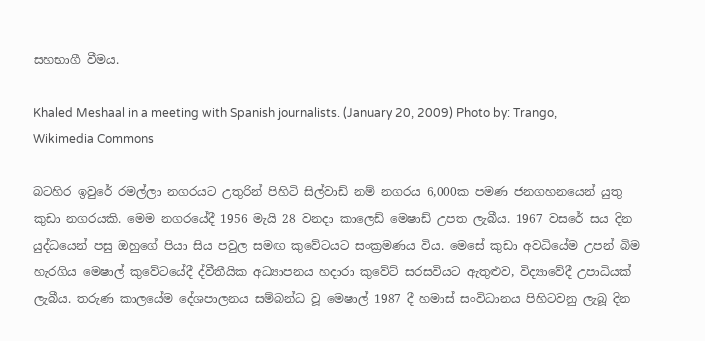සහභාගී වීමය.

Khaled Meshaal in a meeting with Spanish journalists. (January 20, 2009) Photo by: Trango, Wikimedia Commons

බටහිර ඉවුරේ රමල්ලා නගරයට උතුරින් පිහිටි සිල්වාඩ් නම් නගරය 6,000ක පමණ ජනගහනයෙන් යුතු කුඩා නගරයකි. මෙම නගරයේදී 1956 මැයි 28 වනදා කාලෙඩ් මෙෂාඩ් උපත ලැබීය. 1967 වසරේ සය දින යුද්ධයෙන් පසු ඔහුගේ පියා සිය පවුල සමඟ කුවේටයට සංක්‍රමණය විය. මෙසේ කුඩා අවධියේම උපන් බිම හැරගිය මෙෂාල් කුවේටයේදී ද්වීතීයික අධ්‍යාපනය හදාරා කුවේට් සරසවියට ඇතුළුව, විද්‍යාවේදී උපාධියක් ලැබීය. තරුණ කාලයේම දේශපාලනය සම්බන්ධ වූ මෙෂාල් 1987 දී හමාස් සංවිධානය පිහිටවනු ලැබූ දින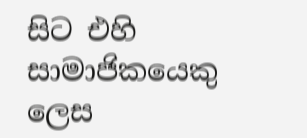සිට එහි සාමාජිකයෙකු ලෙස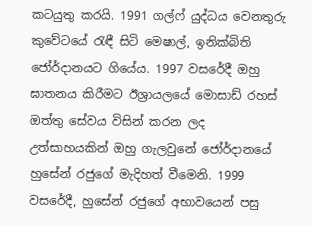කටයුතු කරයි. 1991 ගල්ෆ් යුද්ධය වෙනතුරු කුවේටයේ රැඳී සිටි මෙෂාල්, ඉනික්බිති ජෝර්දානයට ගියේය. 1997 වසරේදී ඔහු ඝාතනය කිරීමට ඊශ්‍රායලයේ මොසාඩ් රහස් ඔත්තු සේවය විසින් කරන ලද උත්සාහයකින් ඔහු ගැලවුනේ ජෝර්දානයේ හුසේන් රජුගේ මැදිහත් වීමෙනි. 1999 වසරේදී, හුසේන් රජුගේ අභාවයෙන් පසු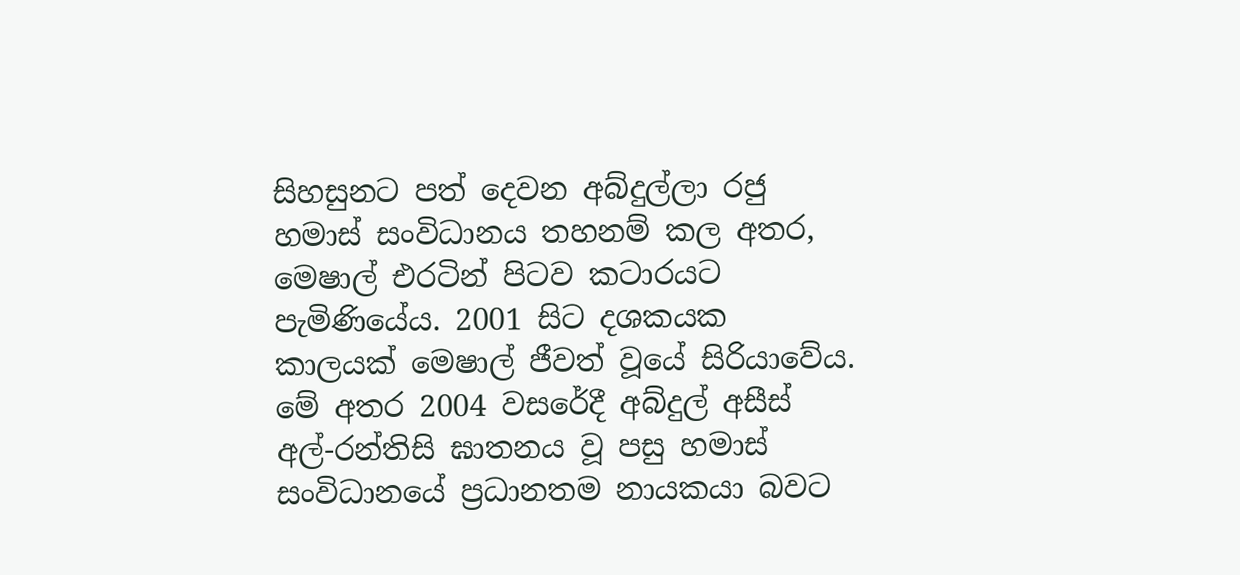සිහසුනට පත් දෙවන අබ්දුල්ලා රජු හමාස් සංවිධානය තහනම් කල අතර, මෙෂාල් එරටින් පිටව කටාරයට පැමිණියේය. 2001 සිට දශකයක කාලයක් මෙෂාල් ජීවත් වූයේ සිරියාවේය. මේ අතර 2004 වසරේදී අබ්දුල් අසීස් අල්-රන්තිසි ඝාතනය වූ පසු හමාස් සංවිධානයේ ප්‍රධානතම නායකයා බවට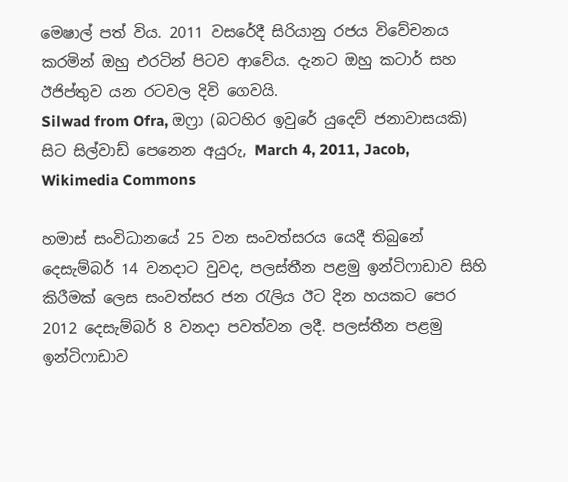මෙෂාල් පත් විය. 2011 වසරේදී සිරියානු රජය විවේචනය කරමින් ඔහු එරටින් පිටව ආවේය. දැනට ඔහු කටාර් සහ ඊජිප්තුව යන රටවල දිවි ගෙවයි.
Silwad from Ofra, ඔෆ්‍රා (බටහිර ඉවුරේ යුදෙව් ජනාවාසයකි) සිට සිල්වාඩ් පෙනෙන අයුරු, March 4, 2011, Jacob, Wikimedia Commons

හමාස් සංවිධානයේ 25 වන සංවත්සරය යෙදී තිබුනේ දෙසැම්බර් 14 වනදාට වුවද, පලස්තීන පළමු ඉන්ටිෆාඩාව සිහි කිරීමක් ලෙස සංවත්සර ජන රැලිය ඊට දින හයකට පෙර 2012 දෙසැම්බර් 8 වනදා පවත්වන ලදී. පලස්තීන පළමු ඉන්ටිෆාඩාව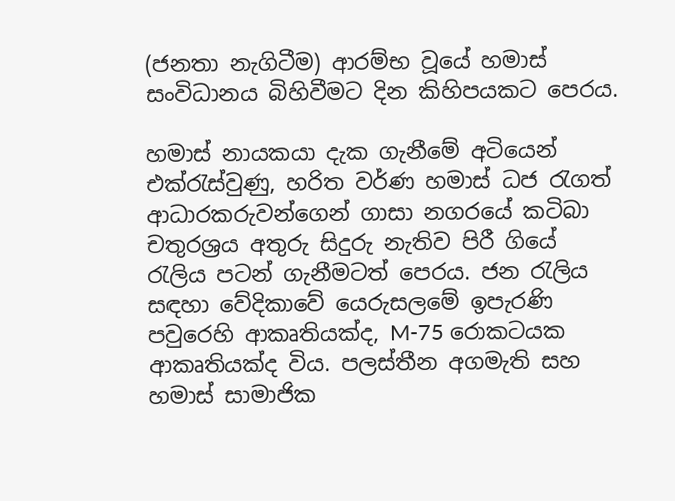(ජනතා නැගිටීම) ආරම්භ වූයේ හමාස් සංවිධානය බිහිවීමට දින කිහිපයකට පෙරය.

හමාස් නායකයා දැක ගැනීමේ අටියෙන් එක්රැස්වුණු, හරිත වර්ණ හමාස් ධජ රැගත් ආධාරකරුවන්ගෙන් ගාසා නගරයේ කටිබා චතුරශ්‍රය අතුරු සිදුරු නැතිව පිරී ගියේ රැලිය පටන් ගැනීමටත් පෙරය. ජන රැලිය සඳහා වේදිකාවේ යෙරුසලමේ ඉපැරණි පවුරෙහි ආකෘතියක්ද, M-75 රොකටයක ආකෘතියක්ද විය. පලස්තීන අගමැති සහ හමාස් සාමාජික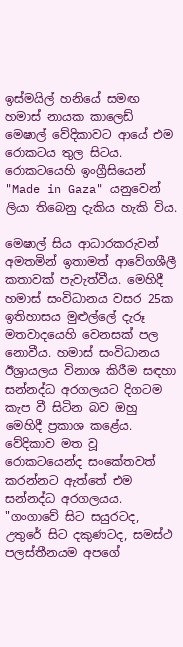ඉස්මයිල් හනියේ සමඟ හමාස් නායක කාලෙඩ් මෙෂාල් වේදිකාවට ආයේ එම රොකටය තුල සිටය. රොකටයෙහි ඉංග්‍රීසියෙන් "Made in Gaza" යනුවෙන් ලියා තිබෙනු දැකිය හැකි විය.

මෙෂාල් සිය ආධාරකරුවන් අමතමින් ඉතාමත් ආවේගශීලී කතාවක් පැවැත්වීය. මෙහිදී හමාස් සංවිධානය වසර 25ක ඉතිහාසය මුළුල්ලේ දැරූ මතවාදයෙහි වෙනසක් පල නොවීය. හමාස් සංවිධානය ඊශ්‍රායලය විනාශ කිරීම සඳහා සන්නද්ධ අරගලයට දිගටම කැප වී සිටින බව ඔහු මෙහිදී ප්‍රකාශ කළේය. වේදිකාව මත වූ රොකටයෙන්ද සංකේතවත් කරන්නට ඇත්තේ එම සන්නද්ධ අරගලයය. "ගංගාවේ සිට සයුරටද, උතුරේ සිට දකුණටද, සමස්ථ පලස්තීනයම අපගේ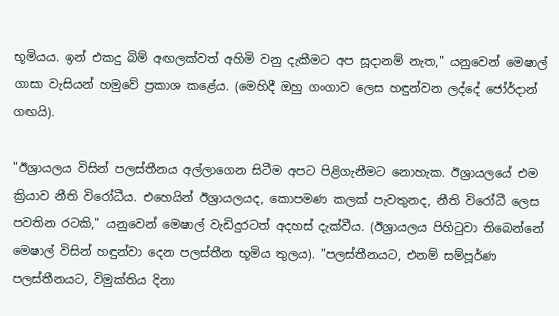භූමියය. ඉන් එකදු බිම් අඟලක්වත් අහිමි වනු දැකීමට අප සූදානම් නැත," යනුවෙන් මෙෂාල් ගාසා වැසියන් හමුවේ ප්‍රකාශ කළේය. (මෙහිදී ඔහු ගංගාව ලෙස හඳුන්වන ලද්දේ ජෝර්දාන් ගඟයි).

"ඊශ්‍රායලය විසින් පලස්තීනය අල්ලාගෙන සිටීම අපට පිළිගැනීමට නොහැක. ඊශ්‍රායලයේ එම ක්‍රියාව නීති විරෝධීය. එහෙයින් ඊශ්‍රායලයද, කොපමණ කලක් පැවතුනද, නීති විරෝධී ලෙස පවතින රටකි," යනුවෙන් මෙෂාල් වැඩිදුරටත් අදහස් දැක්වීය. (ඊශ්‍රායලය පිහිටුවා තිබෙන්නේ මෙෂාල් විසින් හඳුන්වා දෙන පලස්තීන භූමිය තුලය). "පලස්තීනයට, එනම් සම්පූර්ණ පලස්තීනයට, විමුක්තිය දිනා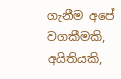ගැනීම අපේ වගකීමකි, අයිතියකි,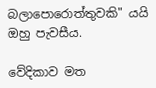බලාපොරොත්තුවකි" යයි ඔහු පැවසීය.

වේදිකාව මත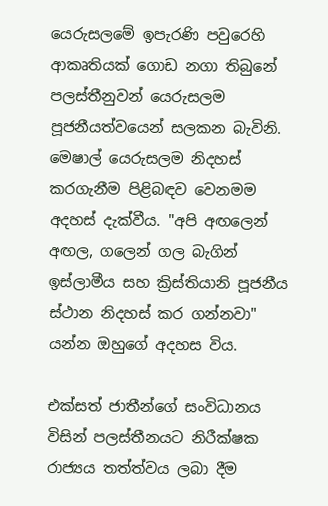යෙරුසලමේ ඉපැරණි පවුරෙහි ආකෘතියක් ගොඩ නගා තිබුනේ පලස්තීනුවන් යෙරුසලම පූජනීයත්වයෙන් සලකන බැවිනි. මෙෂාල් යෙරුසලම නිදහස් කරගැනීම පිළිබඳව වෙනමම අදහස් දැක්වීය. "අපි අඟලෙන් අඟල, ගලෙන් ගල බැගින් ඉස්ලාමීය සහ ක්‍රිස්තියානි පූජනීය ස්ථාන නිදහස් කර ගන්නවා" යන්න ඔහුගේ අදහස විය.

එක්සත් ජාතීන්ගේ සංවිධානය විසින් පලස්තීනයට නිරීක්ෂක රාජ්‍යය තත්ත්වය ලබා දීම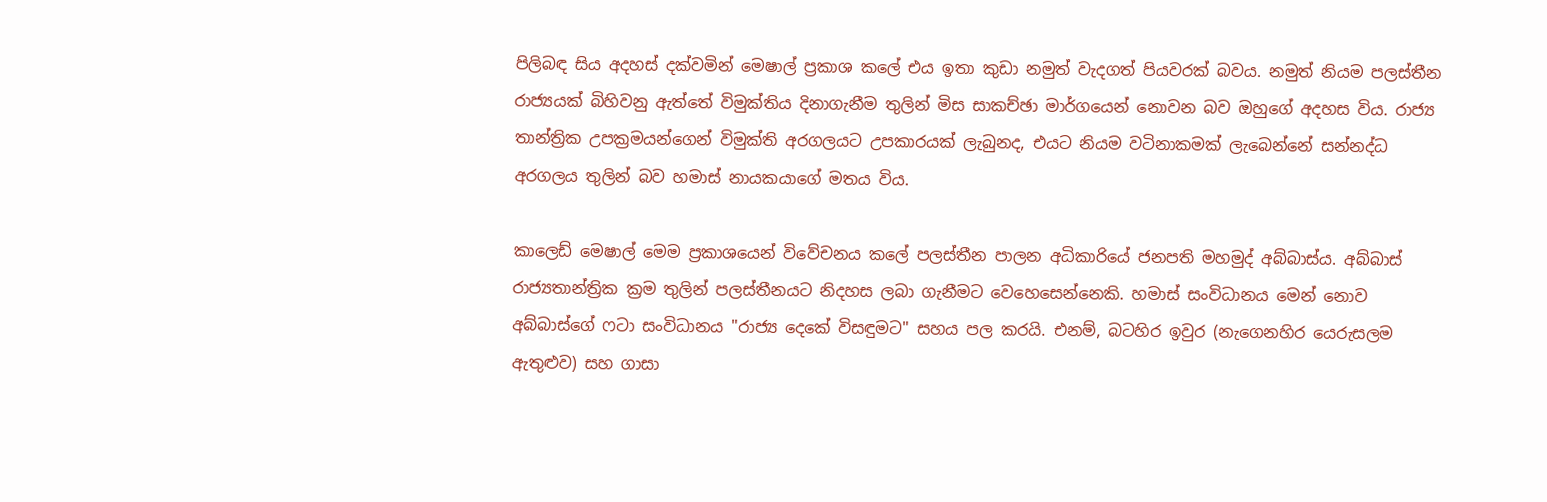පිලිබඳ සිය අදහස් දක්වමින් මෙෂාල් ප්‍රකාශ කලේ එය ඉතා කුඩා නමුත් වැදගත් පියවරක් බවය. නමුත් නියම පලස්තීන රාජ්‍යයක් බිහිවනු ඇත්තේ විමුක්තිය දිනාගැනීම තුලින් මිස සාකච්ඡා මාර්ගයෙන් නොවන බව ඔහුගේ අදහස විය. රාජ්‍ය තාන්ත්‍රික උපක්‍රමයන්ගෙන් විමුක්ති අරගලයට උපකාරයක් ලැබුනද, එයට නියම වටිනාකමක් ලැබෙන්නේ සන්නද්ධ අරගලය තුලින් බව හමාස් නායකයාගේ මතය විය.

කාලෙඩ් මෙෂාල් මෙම ප්‍රකාශයෙන් විවේචනය කලේ පලස්තීන පාලන අධිකාරියේ ජනපති මහමුද් අබ්බාස්ය. අබ්බාස් රාජ්‍යතාන්ත්‍රික ක්‍රම තුලින් පලස්තීනයට නිදහස ලබා ගැනීමට වෙහෙසෙන්නෙකි. හමාස් සංවිධානය මෙන් නොව අබ්බාස්ගේ ෆටා සංවිධානය "රාජ්‍ය දෙකේ විසඳුමට" සහය පල කරයි. එනම්, බටහිර ඉවුර (නැගෙනහිර යෙරුසලම ඇතුළුව) සහ ගාසා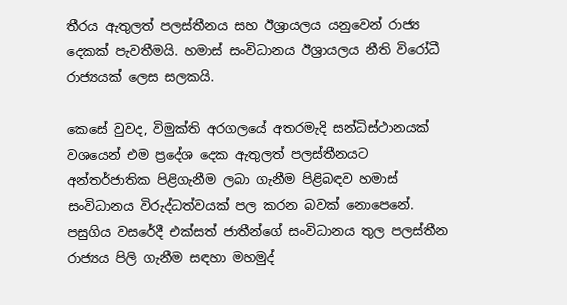තීරය ඇතුලත් පලස්තීනය සහ ඊශ්‍රායලය යනුවෙන් රාජ්‍ය දෙකක් පැවතීමයි. හමාස් සංවිධානය ඊශ්‍රායලය නීති විරෝධී රාජ්‍යයක් ලෙස සලකයි.

කෙසේ වුවද, විමුක්ති අරගලයේ අතරමැදි සන්ධිස්ථානයක් වශයෙන් එම ප්‍රදේශ දෙක ඇතුලත් පලස්තීනයට අන්තර්ජාතික පිළිගැනීම ලබා ගැනීම පිළිබඳව හමාස් සංවිධානය විරුද්ධත්වයක් පල කරන බවක් නොපෙනේ. පසුගිය වසරේදී එක්සත් ජාතීන්ගේ සංවිධානය තුල පලස්තීන රාජ්‍යය පිලි ගැනීම සඳහා මහමුද්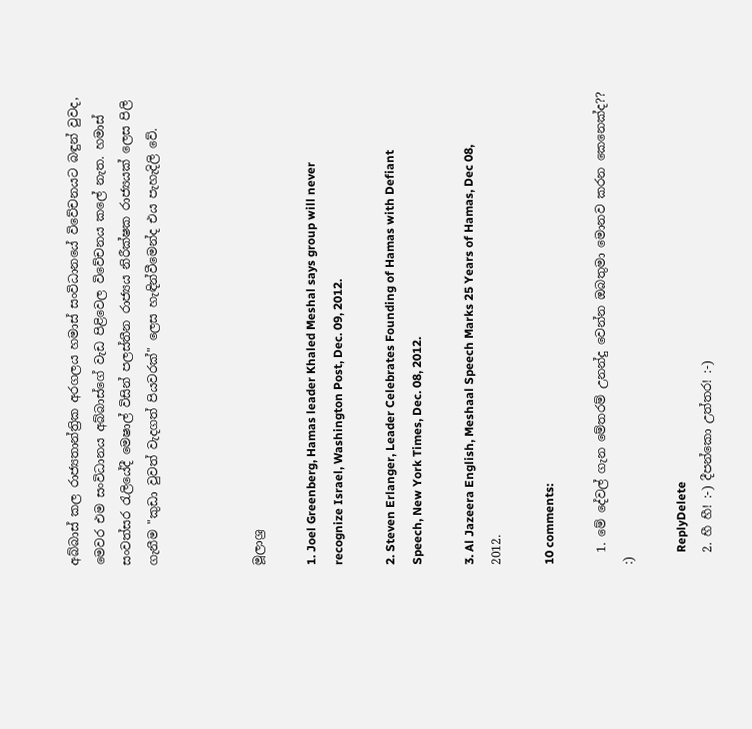අබ්බාස් කල රාජ්‍යතාන්ත්‍රික අරගලය හමාස් සංවිධානයේ විවේචනයට බඳුන් වුවද, මෙවර එම සංවිධානය අබ්බාස්ගේ වැඩ පිළිවෙල විවේචනය කලේ නැත. හමාස් සංවත්සර රැලියේදී මෙෂාල් විසින් පලස්තීන රාජ්‍යය නිරීක්ෂක රාජ්‍යයක් ලෙස පිලි ගැනීම "කුඩා වුවත් වැදගත් පියවරක්" ලෙස හැඳින්වීමෙන්ද එය පැහැදිලි වේ.



මූලාශ්‍ර

1. Joel Greenberg, Hamas leader Khaled Meshal says group will never recognize Israel, Washington Post, Dec. 09, 2012.

2. Steven Erlanger, Leader Celebrates Founding of Hamas with Defiant Speech, New York Times, Dec. 08, 2012.

3. Al Jazeera English, Meshaal Speech Marks 25 Years of Hamas, Dec 08, 2012.

10 comments:

  1. මේ දේවල් ගැන මේතරම් උනන්දු වෙන්න ඔබතුමා මොනව කරන කෙනෙක්ද?? :)

    ReplyDelete
  2. හී හී! :-) දීපන්කො උත්තර! :-)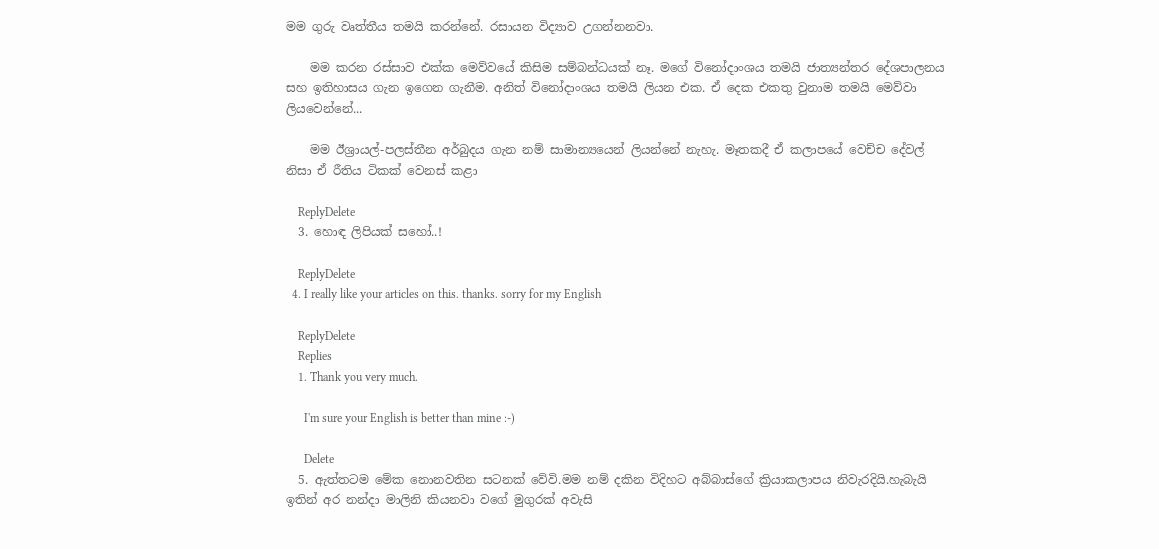මම ගුරු වෘත්තීය තමයි කරන්නේ. රසායන විද්‍යාව උගන්නනවා.

    මම කරන රස්සාව එක්ක මෙව්වයේ කිසිම සම්බන්ධයක් නෑ. මගේ විනෝදාංශය තමයි ජාත්‍යන්තර දේශපාලනය සහ ඉතිහාසය ගැන ඉගෙන ගැනීම. අනිත් විනෝදාංශය තමයි ලියන එක. ඒ දෙක එකතු වුනාම තමයි මෙව්වා ලියවෙන්නේ...

    මම ඊශ්‍රායල්-පලස්තීන අර්බුදය ගැන නම් සාමාන්‍යයෙන් ලියන්නේ නැහැ. මෑතකදී ඒ කලාපයේ වෙච්ච දේවල් නිසා ඒ රීතිය ටිකක් වෙනස් කළා

    ReplyDelete
  3. හොඳ ලිපියක් සහෝ..!

    ReplyDelete
  4. I really like your articles on this. thanks. sorry for my English

    ReplyDelete
    Replies
    1. Thank you very much.

      I'm sure your English is better than mine :-)

      Delete
  5. ඇත්තටම මේක නොනවතින සටනක් වේවි.මම නම් දකින විදිහට අබ්බාස්ගේ ක්‍රියාකලාපය නිවැරදියි.හැබැයි ඉතින් අර නන්දා මාලිනි කියනවා වගේ මුගුරක් අවැසි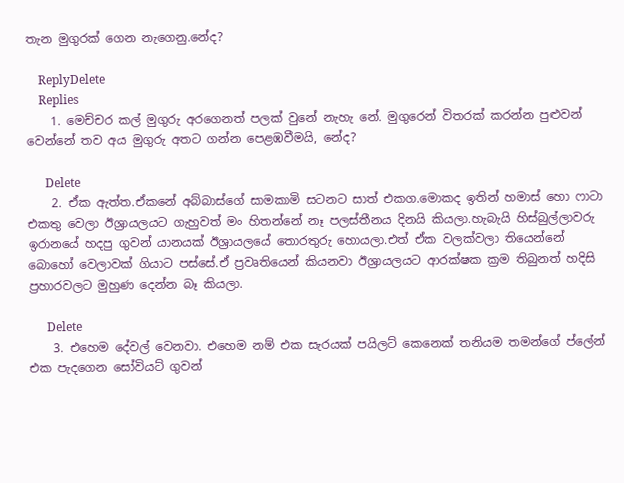තැන මුගුරක් ගෙන නැගෙනු.නේද?

    ReplyDelete
    Replies
    1. මෙච්චර කල් මුගුරු අරගෙනත් පලක් වුනේ නැහැ නේ. මුගුරෙන් විතරක් කරන්න පුළුවන් වෙන්නේ තව අය මුගුරු අතට ගන්න පෙළඹවීමයි, නේද?

      Delete
    2. ඒක ඇත්ත.ඒකනේ අබ්බාස්ගේ සාමකාමි සටනට සාත් එකග.මොකද ඉතින් හමාස් හො ෆාටා එකතු වෙලා ඊශ්‍රායලයට ගැහුවත් මං හිතන්නේ නෑ පලස්තීනය දිනයි කියලා.හැබැයි හිස්බුල්ලාවරු ඉරානයේ හදපු ගුවන් යානයක් ඊශ්‍රායලයේ තොරතුරු හොයලා.එත් ඒක වලක්වලා තියෙන්නේ බොහෝ වෙලාවක් ගියාට පස්සේ.ඒ ප්‍රවෘතියෙන් කියනවා ඊශ්‍රායලයට ආරක්ෂක ක්‍රම තිබුනත් හදිසි ප්‍රහාරවලට මුහුණ දෙන්න බෑ කියලා.

      Delete
    3. එහෙම දේවල් වෙනවා. එහෙම නම් එක සැරයක් පයිලට් කෙනෙක් තනියම තමන්ගේ ප්ලේන් එක පැදගෙන සෝවියට් ගුවන්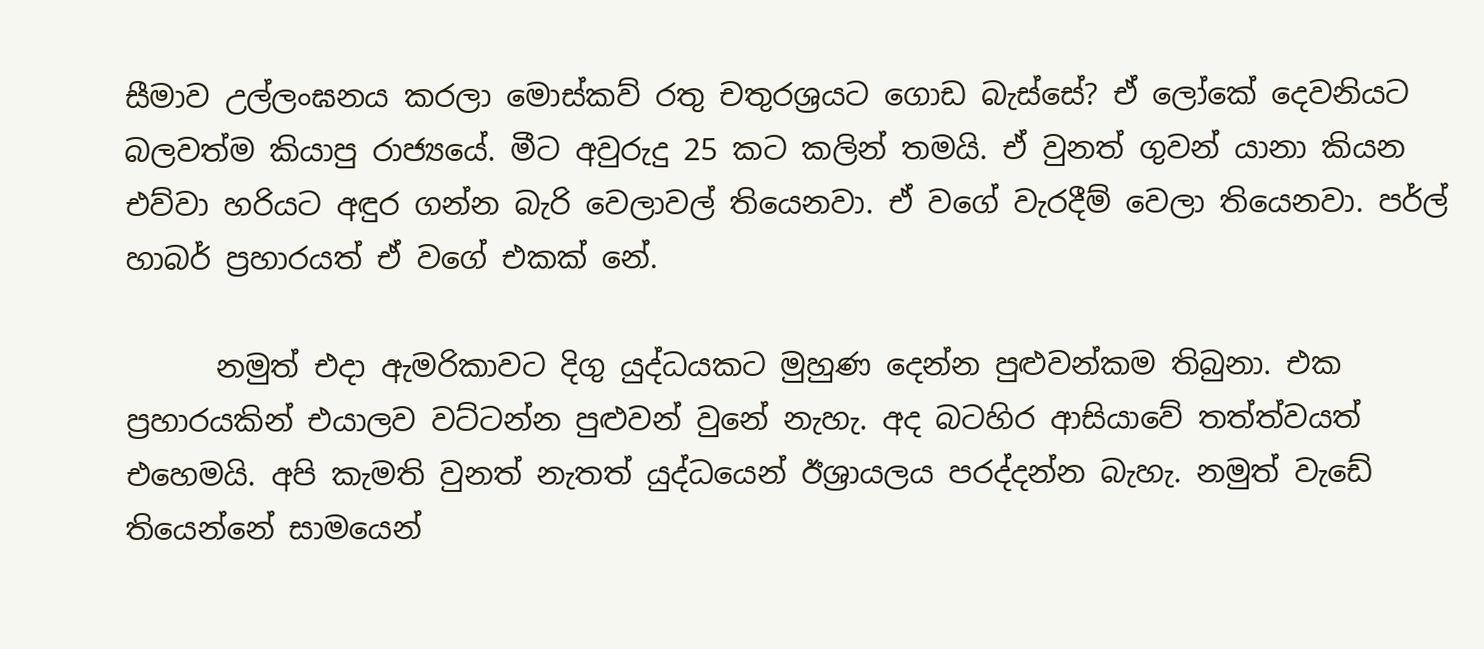සීමාව උල්ලංඝනය කරලා මොස්කව් රතු චතුරශ්‍රයට ගොඩ බැස්සේ? ඒ ලෝකේ දෙවනියට බලවත්ම කියාපු රාජ්‍යයේ. මීට අවුරුදු 25 කට කලින් තමයි. ඒ වුනත් ගුවන් යානා කියන එව්වා හරියට අඳුර ගන්න බැරි වෙලාවල් තියෙනවා. ඒ වගේ වැරදීම් වෙලා තියෙනවා. පර්ල් හාබර් ප්‍රහාරයත් ඒ වගේ එකක් නේ.

      නමුත් එදා ඇමරිකාවට දිගු යුද්ධයකට මුහුණ දෙන්න පුළුවන්කම තිබුනා. එක ප්‍රහාරයකින් එයාලව වට්ටන්න පුළුවන් වුනේ නැහැ. අද බටහිර ආසියාවේ තත්ත්වයත් එහෙමයි. අපි කැමති වුනත් නැතත් යුද්ධයෙන් ඊශ්‍රායලය පරද්දන්න බැහැ. නමුත් වැඩේ තියෙන්නේ සාමයෙන්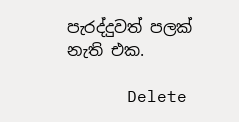පැරද්දුවත් පලක් නැති එක.

      Delete